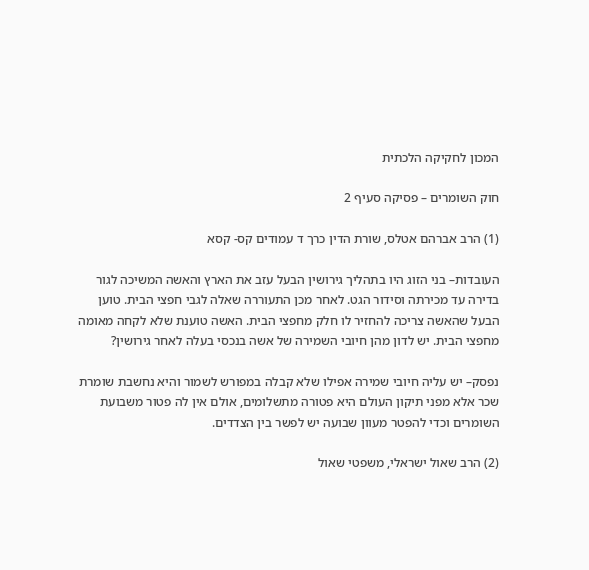המכון לחקיקה הלכתית

חוק השומרים – פסיקה סעיף 2

(1) הרב אברהם אטלס, שורת הדין כרך ד עמודים קס- קסא

העובדות– בני הזוג היו בתהליך גירושין הבעל עזב את הארץ והאשה המשיכה לגור בדירה עד מכירתה וסידור הגט. לאחר מכן התעוררה שאלה לגבי חפצי הבית. טוען הבעל שהאשה צריכה להחזיר לו חלק מחפצי הבית. האשה טוענת שלא לקחה מאומה מחפצי הבית. יש לדון מהן חיובי השמירה של אשה בנכסי בעלה לאחר גירושין?

נפסק– יש עליה חיובי שמירה אפילו שלא קבלה במפורש לשמור והיא נחשבת שומרת שכר אלא מפני תיקון העולם היא פטורה מתשלומים, אולם אין לה פטור משבועת השומרים וכדי להפטר מעוון שבועה יש לפשר בין הצדדים.

(2) הרב שאול ישראלי, משפטי שאול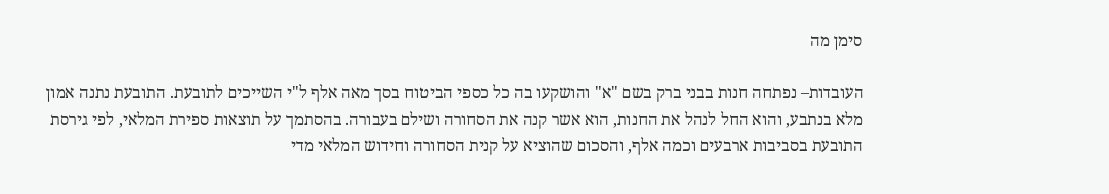סימן מה

העובדות– נפתחה חנות בבני ברק בשם "א" והושקעו בה כל כספי הביטוח בסך מאה אלף ל"י השייכים לתובעת. התובעת נתנה אמון מלא בנתבע, והוא החל לנהל את החנות, הוא אשר קנה את הסחורה ושילם בעבורה. בהסתמך על תוצאות ספירת המלאי, לפי גירסת התובעת בסביבות ארבעים וכמה אלף, והסכום שהוציא על קנית הסחורה וחידוש המלאי מדי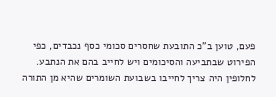פעם, טוען ב"כ התובעת שחסרים סכומי כסף נכבדים, כפי הפירוט שבתביעה והסיכומים ויש לחייב בהם את הנתבע. לחלופין היה צריך לחייבו בשבועת השומרים שהיא מן התורה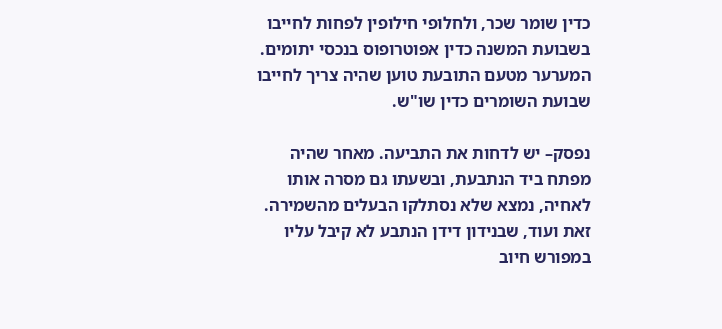כדין שומר שכר, ולחלופי חילופין לפחות לחייבו בשבועת המשנה כדין אפוטרופוס בנכסי יתומים. המערער מטעם התובעת טוען שהיה צריך לחייבו שבועת השומרים כדין שו"ש.

נפסק– יש לדחות את התביעה. מאחר שהיה מפתח ביד הנתבעת, ובשעתו גם מסרה אותו לאחיה, נמצא שלא נסתלקו הבעלים מהשמירה. זאת ועוד, שבנידון דידן הנתבע לא קיבל עליו במפורש חיוב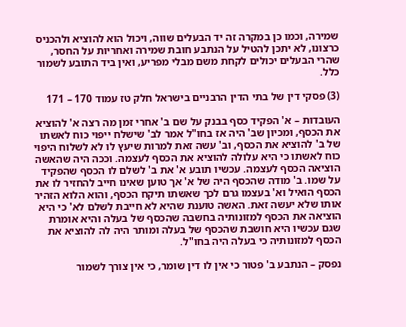שמירה, וכמו כן במקרה זה יד הבעלים שווה, ויכול הוא להוציא ולהכניס כרצונו, לא יתכן להטיל על הנתבע חובת שמירה ואחריות על החסר, שהרי הבעלים יכולים לקחת משם מבלי מפריע, ואין ביד התובע לשמור כלל.

(3) פסקי דין של בתי הדין הרבניים בישראל חלק טז עמוד 170 – 171

העובדות – א' הפקיד כסף בבנק על שם ב' אחרי זמן מה רצה א' להוציא את הכסף, ומכיון שב' היה אז בחו"ל אמר לב' שישלח ייפוי כוח לאשתו של ב' להוציא את הכסף, וב' עשה זאת למרות שיעץ לו לא לשלוח היפוי כוח לאשתו כי היא עלולה להוציא את הכסף לעצמה. וככה היה שהאשה הוציאה הכסף לעצמה. עכשיו תובע א' את ב' לשלם לו הכסף שהפקיד על שמו. ב' מודה שהכסף היה של א' אך טוען שאינו חייב להחזיר לו את הכסף הואיל וא' בעצמו גרם לכך שאשתו תיקח הכסף, והוא הלוא הזהיר אותו שלא יעשה זאת. האשה טוענת שהיא לא חייבת לשלם לא' כי היא הוציאה את הכסף למזונותיה בחשבה שהכסף של בעלה והיא אומרת שגם עכשיו היא חושבת שהכסף של בעלה ומותר היה לה להוציא את הכסף למזונותיה כי בעלה היה בחו"ל.

נפסק – הנתבע ב' פטור כי אין לו דין שומר, כי אין צורך לשמור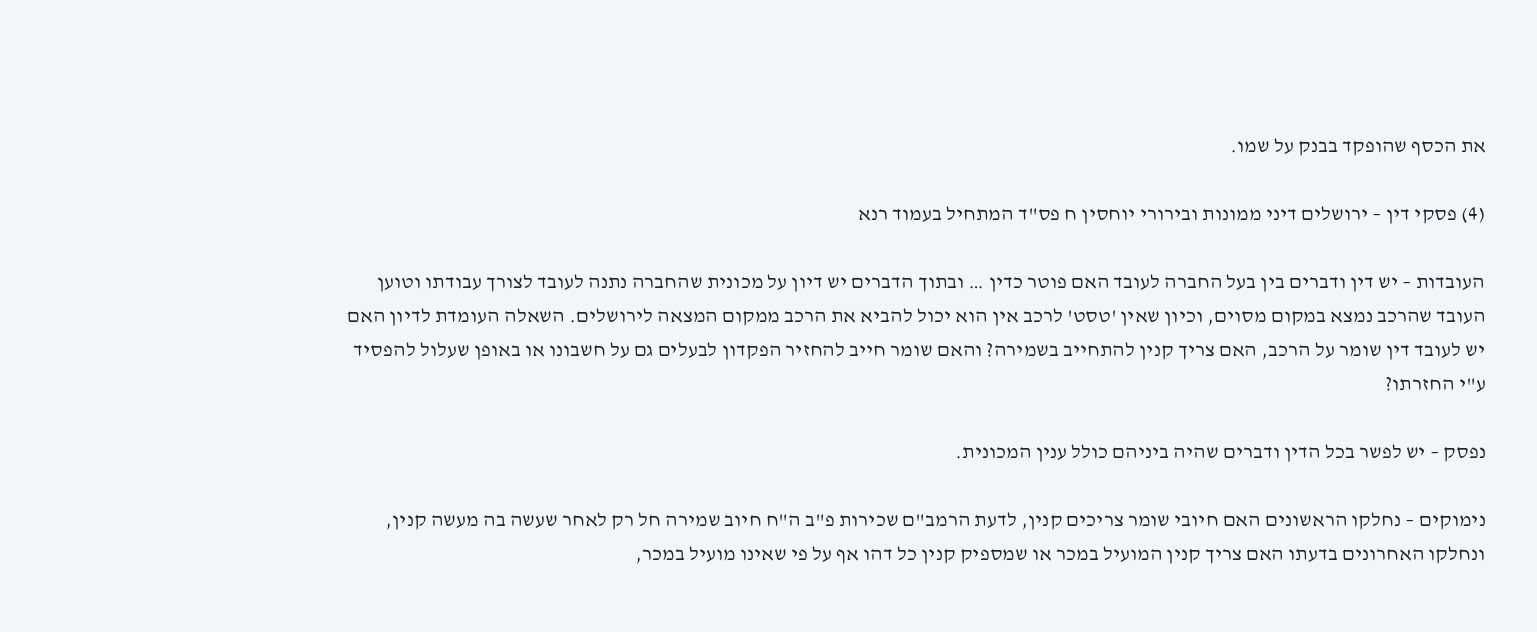את הכסף שהופקד בבנק על שמו.

(4) פסקי דין – ירושלים דיני ממונות ובירורי יוחסין ח פס"ד המתחיל בעמוד רנא

העובדות – יש דין ודברים בין בעל החברה לעובד האם פוטר כדין … ובתוך הדברים יש דיון על מכונית שהחברה נתנה לעובד לצורך עבודתו וטוען העובד שהרכב נמצא במקום מסוים, וכיון שאין 'טסט' לרכב אין הוא יכול להביא את הרכב ממקום המצאה לירושלים. השאלה העומדת לדיון האם יש לעובד דין שומר על הרכב, האם צריך קנין להתחייב בשמירה? והאם שומר חייב להחזיר הפקדון לבעלים גם על חשבונו או באופן שעלול להפסיד ע"י החזרתו?

נפסק – יש לפשר בכל הדין ודברים שהיה ביניהם כולל ענין המכונית.

נימוקים – נחלקו הראשונים האם חיובי שומר צריכים קנין, לדעת הרמב"ם שכירות פ"ב ה"ח חיוב שמירה חל רק לאחר שעשה בה מעשה קנין, ונחלקו האחרונים בדעתו האם צריך קנין המועיל במכר או שמספיק קנין כל דהו אף על פי שאינו מועיל במכר,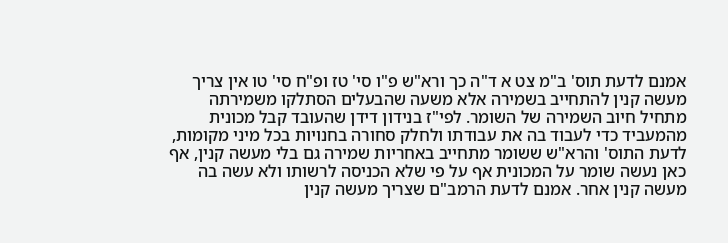אמנם לדעת תוס' ב"מ צט א ד"ה כך ורא"ש פ"ו סי' טז ופ"ח סי' טו אין צריך מעשה קנין להתחייב בשמירה אלא משעה שהבעלים הסתלקו משמירתה מתחיל חיוב השמירה של השומר. לפי"ז בנידון דידן שהעובד קבל מכונית מהמעביד כדי לעבוד בה את עבודתו ולחלק סחורה בחנויות בכל מיני מקומות, לדעת התוס' והרא"ש ששומר מתחייב באחריות שמירה גם בלי מעשה קנין, אף כאן נעשה שומר על המכונית אף על פי שלא הכניסה לרשותו ולא עשה בה מעשה קנין אחר. אמנם לדעת הרמב"ם שצריך מעשה קנין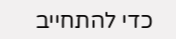כדי להתחייב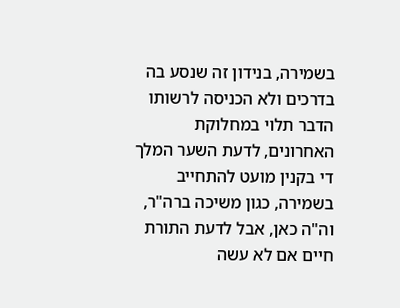בשמירה, בנידון זה שנסע בה בדרכים ולא הכניסה לרשותו הדבר תלוי במחלוקת האחרונים, לדעת השער המלך די בקנין מועט להתחייב בשמירה, כגון משיכה ברה"ר, וה"ה כאן, אבל לדעת התורת חיים אם לא עשה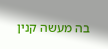בה מעשה קנין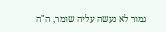גמור לא נעשה עליה שומר, ה"ה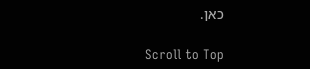כאן.

Scroll to Top